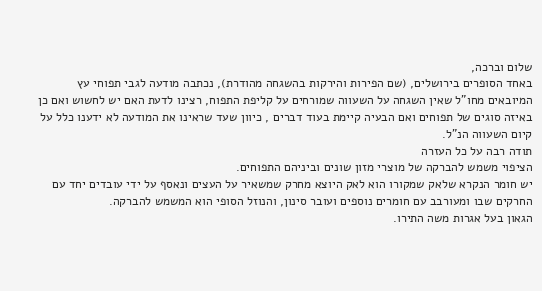שלום וברכה,
באחד הסופרים בירושלים, (שם הפירות והירקות בהשגחה מהודרת), נכתבה מודעה לגבי תפוחי עץ המיובאים מחו"ל שאין השגחה על השעווה שמורחים על קליפת התפוח, רצינו לדעת האם יש לחשוש ואם כן באיזה סוגים של תפוחים ואם הבעיה קיימת בעוד דברים , כיוון שעד שראינו את המודעה לא ידענו כלל על קיום השעווה הנ"ל.
תודה רבה על כל העזרה
הציפוי משמש להברקה של מוצרי מזון שונים וביניהם התפוחים.
יש חומר הנקרא שלאק שמקורו הוא לאק היוצא מחרק שמשאיר על העצים ונאסף על ידי עובדים יחד עם החרקים שבו ומעורבב עם חומרים נוספים ועובר סינון, והנוזל הסופי הוא המשמש להברקה.
הגאון בעל אגרות משה התירו.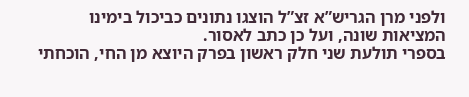ולפני מרן הגריש”א זצ”ל הוצגו נתונים כביכול בימינו המציאות שונה, ועל כן כתב לאסור.
בספרי תולעת שני חלק ראשון בפרק היוצא מן החי, הוכחתי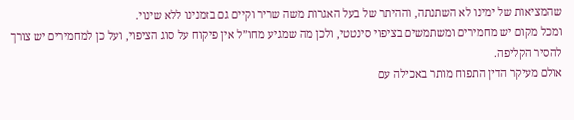שהמציאות של ימינו לא השתנתה, וההיתר של בעל האגרות משה שריר וקיים גם בזמנינו ללא שינוי.
ומכל מקום יש מחמירים ומשתמשים בציפוי סינטטי, ולכן מה שמגיע מחו”ל אין פיקוח על סוג הציפוי, ועל כן למחמירים יש צורך להסיר הקליפה.
אולם מעיקר הדין התפוח מותר באכילה עם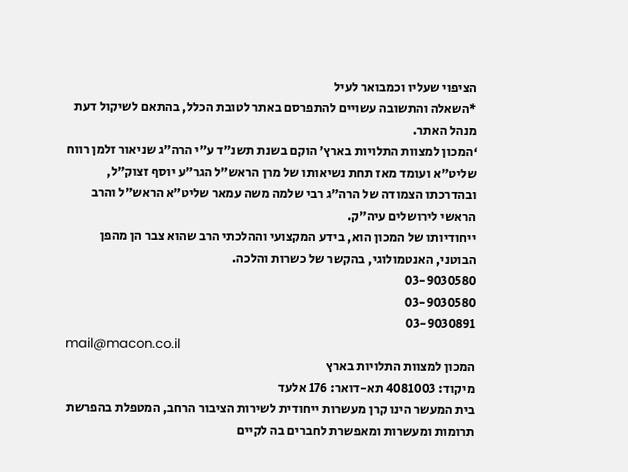הציפוי שעליו וכמבואר לעיל
*השאלה והתשובה עשויים להתפרסם באתר לטובת הכלל, בהתאם לשיקול דעת מנהל האתר.
‘המכון למצוות התלויות בארץ’ הוקם בשנת תשנ”ד ע”י הרה”ג שניאור זלמן רווח שליט”א ועומד מאז תחת נשיאותו של מרן הראש”ל הגר”ע יוסף זצוק”ל, ובהדרכתו הצמודה של הרה”ג רבי שלמה משה עמאר שליט”א הראש”ל והרב הראשי לירושלים עיה”ק.
ייחודיותו של המכון הוא, בידע המקצועי וההלכתי הרב שהוא צבר הן מהפן הבוטני, האנטמולוגי, בהקשר של כשרות והלכה.
03-9030580
03-9030580
03-9030891
mail@macon.co.il
המכון למצוות התלויות בארץ
מיקוד: 4081003 תא-דואר: 176 אלעד
בית המעשר הינו קרן מעשרות ייחודית לשירות הציבור הרחב, המטפלת בהפרשת תרומות ומעשרות ומאפשרת לחברים בה לקיים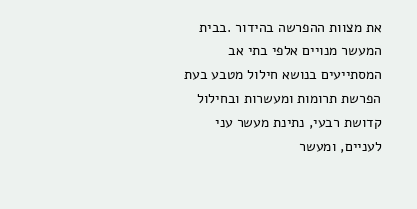את מצוות ההפרשה בהידור .בבית המעשר מנויים אלפי בתי אב המסתייעים בנושא חילול מטבע בעת הפרשת תרומות ומעשרות ובחילול קדושת רבעי, נתינת מעשר עני לעניים, ומעשר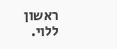ראשון ללוי.